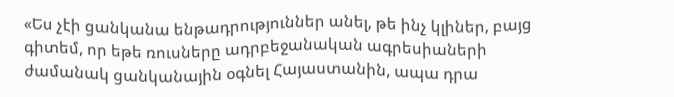«Ես չէի ցանկանա ենթադրություններ անել, թե ինչ կլիներ, բայց գիտեմ, որ եթե ռուսները ադրբեջանական ագրեսիաների ժամանակ ցանկանային օգնել Հայաստանին, ապա դրա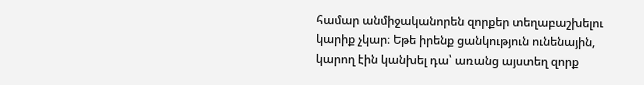համար անմիջականորեն զորքեր տեղաբաշխելու կարիք չկար։ Եթե իրենք ցանկություն ունենային, կարող էին կանխել դա՝ առանց այստեղ զորք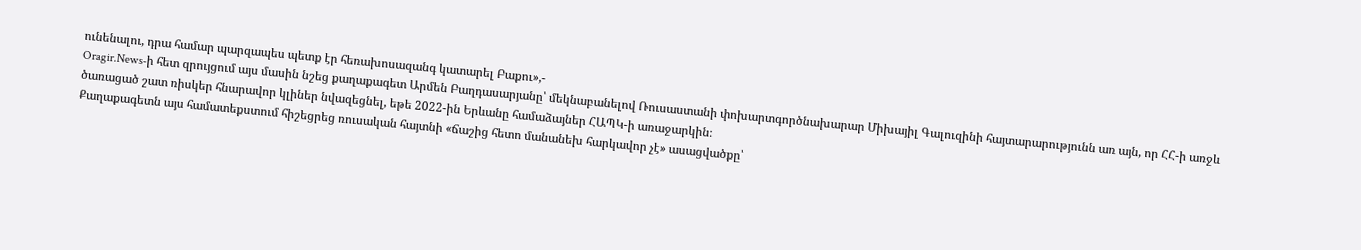ունենալու, դրա համար պարզապես պետք էր հեռախոսազանգ կատարել Բաքու»,-
Oragir.News-ի հետ զրույցում այս մասին նշեց քաղաքագետ Արմեն Բաղդասարյանը՝ մեկնաբանելով Ռուսաստանի փոխարտգործնախարար Միխայիլ Գալուզինի հայտարարությունն առ այն, որ ՀՀ-ի առջև ծառացած շատ ռիսկեր հնարավոր կլիներ նվազեցնել, եթե 2022-ին Երևանը համաձայներ ՀԱՊԿ-ի առաջարկին։
Քաղաքագետն այս համատեքստում հիշեցրեց ռուսական հայտնի «ճաշից հետո մանանեխ հարկավոր չէ» ասացվածքը՝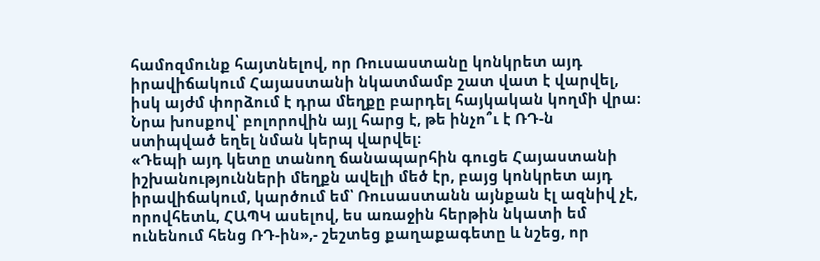համոզմունք հայտնելով, որ Ռուսաստանը կոնկրետ այդ իրավիճակում Հայաստանի նկատմամբ շատ վատ է վարվել, իսկ այժմ փորձում է դրա մեղքը բարդել հայկական կողմի վրա։ Նրա խոսքով՝ բոլորովին այլ հարց է, թե ինչո՞ւ է ՌԴ-ն ստիպված եղել նման կերպ վարվել։
«Դեպի այդ կետը տանող ճանապարհին գուցե Հայաստանի իշխանությունների մեղքն ավելի մեծ էր, բայց կոնկրետ այդ իրավիճակում, կարծում եմ՝ Ռուսաստանն այնքան էլ ազնիվ չէ, որովհետև, ՀԱՊԿ ասելով, ես առաջին հերթին նկատի եմ ունենում հենց ՌԴ-ին»,- շեշտեց քաղաքագետը և նշեց, որ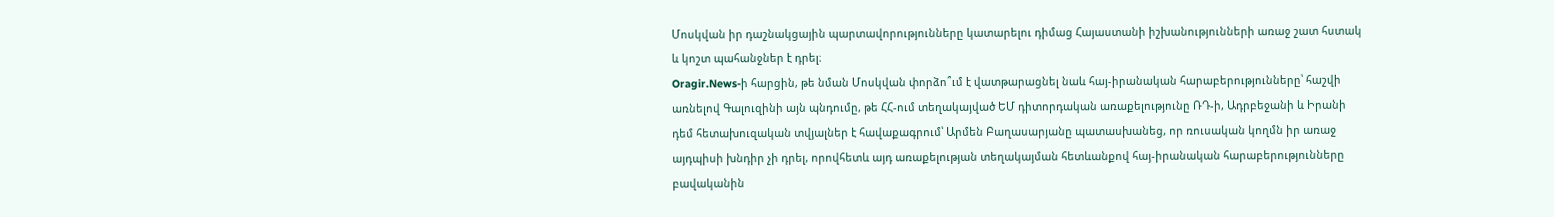Մոսկվան իր դաշնակցային պարտավորությունները կատարելու դիմաց Հայաստանի իշխանությունների առաջ շատ հստակ և կոշտ պահանջներ է դրել։
Oragir.News-ի հարցին, թե նման Մոսկվան փորձո՞ւմ է վատթարացնել նաև հայ-իրանական հարաբերությունները՝ հաշվի առնելով Գալուզինի այն պնդումը, թե ՀՀ-ում տեղակայված ԵՄ դիտորդական առաքելությունը ՌԴ-ի, Ադրբեջանի և Իրանի դեմ հետախուզական տվյալներ է հավաքագրում՝ Արմեն Բաղասարյանը պատասխանեց, որ ռուսական կողմն իր առաջ այդպիսի խնդիր չի դրել, որովհետև այդ առաքելության տեղակայման հետևանքով հայ-իրանական հարաբերությունները բավականին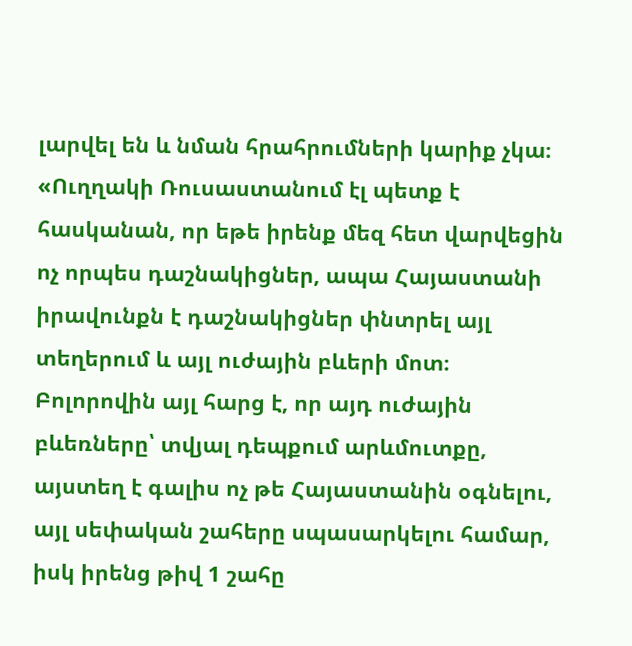լարվել են և նման հրահրումների կարիք չկա։
«Ուղղակի Ռուսաստանում էլ պետք է հասկանան, որ եթե իրենք մեզ հետ վարվեցին ոչ որպես դաշնակիցներ, ապա Հայաստանի իրավունքն է դաշնակիցներ փնտրել այլ տեղերում և այլ ուժային բևերի մոտ։
Բոլորովին այլ հարց է, որ այդ ուժային բևեռները՝ տվյալ դեպքում արևմուտքը, այստեղ է գալիս ոչ թե Հայաստանին օգնելու, այլ սեփական շահերը սպասարկելու համար, իսկ իրենց թիվ 1 շահը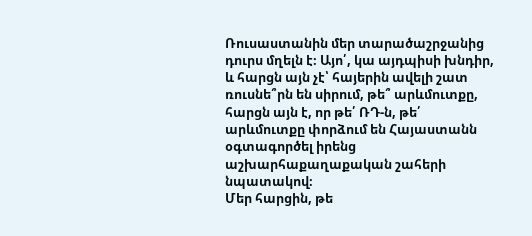Ռուսաստանին մեր տարածաշրջանից դուրս մղելն է։ Այո՛, կա այդպիսի խնդիր, և հարցն այն չէ՝ հայերին ավելի շատ ռուսնե՞րն են սիրում, թե՞ արևմուտքը, հարցն այն է, որ թե՛ ՌԴ-ն, թե՛ արևմուտքը փորձում են Հայաստանն օգտագործել իրենց աշխարհաքաղաքական շահերի նպատակով։
Մեր հարցին, թե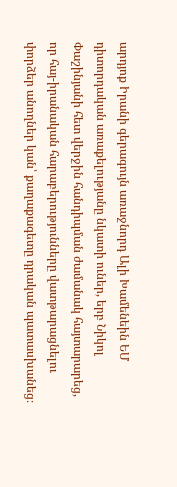արդյոք Իրանի գերագույն առաջնորդ Ալի Խամենեին ԵՄ դիտորդական առաքելությանը նկատի ուներ, երբ Նիկոլ Փաշինյանի հետ վերջին հանդիպման ժամանակ հայտարարեց, որ հայ-իրանական հարաբերությունները վատթարացնելու փորձեր անողներ կան՝ քաղաքագետը դրական պատասխանեց։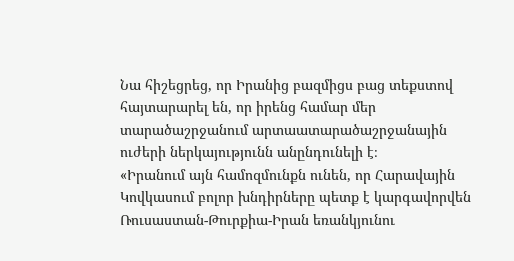Նա հիշեցրեց, որ Իրանից բազմիցս բաց տեքստով հայտարարել են, որ իրենց համար մեր տարածաշրջանում արտաատարածաշրջանային ուժերի ներկայությունն անընդունելի է։
«Իրանում այն համոզմունքն ունեն, որ Հարավային Կովկասում բոլոր խնդիրները պետք է կարգավորվեն Ռուսաստան-Թուրքիա-Իրան եռանկյունու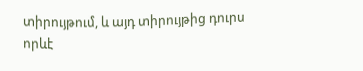տիրույթում, և այդ տիրույթից դուրս որևէ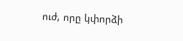ուժ, որը կփորձի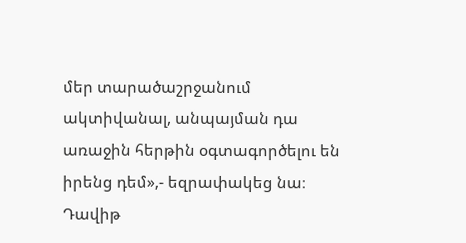մեր տարածաշրջանում ակտիվանալ, անպայման դա առաջին հերթին օգտագործելու են իրենց դեմ»,- եզրափակեց նա։
Դավիթ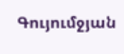Գույումջյան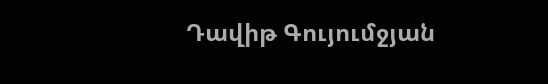Դավիթ Գույումջյան